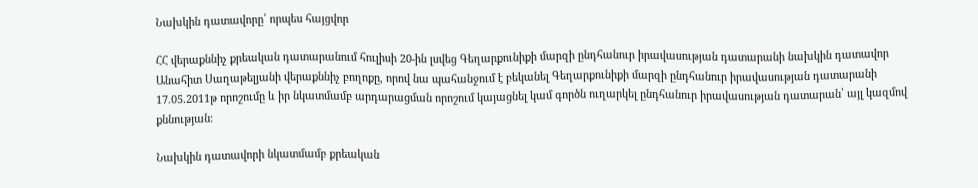Նախկին դատավորը՝ որպես հայցվոր

ՀՀ վերաքննիչ քրեական դատարանում հուլիսի 20-ին լսվեց Գեղարքունիքի մարզի ընդհանուր իրավասության դատարանի նախկին դատավոր Անահիտ Սաղաթելյանի վերաքննիչ բողոքը, որով նա պահանջում է բեկանել Գեղարքունիքի մարզի ընդհանուր իրավասության դատարանի 17.05.2011թ որոշումը և իր նկատմամբ արդարացման որոշում կայացնել կամ գործն ուղարկել ընդհանուր իրավասության դատարան՝ այլ կազմով քննության։

Նախկին դատավորի նկատմամբ քրեական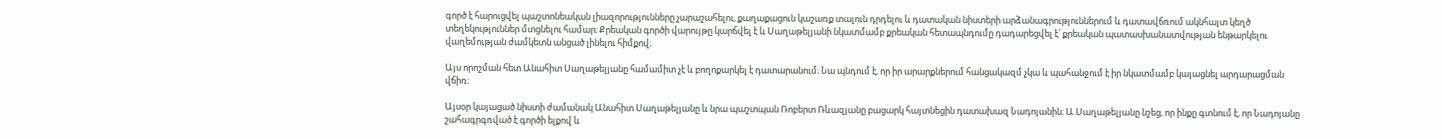գործ է հարուցվել պաշտոնեական լիազորությունները չարաշահելու, քաղաքացուն կաշառք տալուն դրդելու և դատական նիստերի արձանագրություններում և դատավճռում ակնհայտ կեղծ տեղեկություններ մտցնելու համար։ Քրեական գործի վարույթը կարճվել է և Սաղաթելյանի նկատմամբ քրեական հետապնդումը դադարեցվել է՝ քրեական պատասխանատվության ենթարկելու վաղեմության ժամկետն անցած լինելու հիմքով։

Այս որոշման հետ Անահիտ Սաղաթելյանը համամիտ չէ և բողոքարկել է դատարանում։ Նա պնդում է, որ իր արարքներում հանցակազմ չկա և պահանջում է իր նկատմամբ կայացնել արդարացման վճիռ։

Այսօր կայացած նիստի ժամանակ Անահիտ Սաղաթելյանը և նրա պաշտպան Ռոբերտ Ռևազյանը բացարկ հայտնեցին դատախազ Նադոյանին։ Ա.Սաղաթելյանը նշեց, որ ինքը գտնում է, որ Նադոյանը շահագրգռված է գործի ելքով և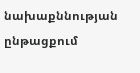նախաքննության ընթացքում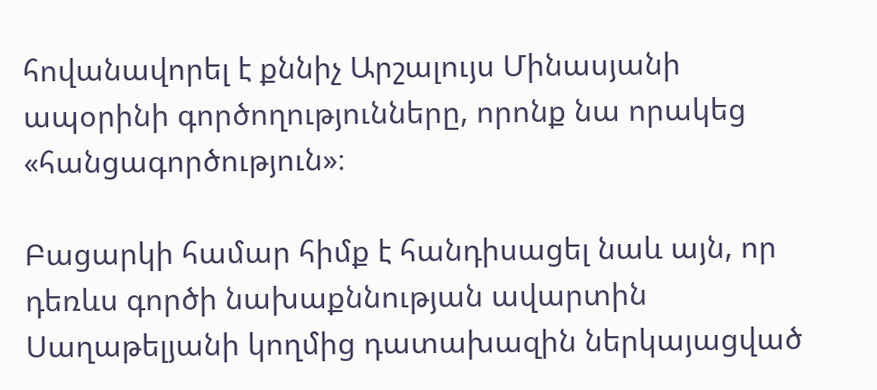հովանավորել է քննիչ Արշալույս Մինասյանի ապօրինի գործողությունները, որոնք նա որակեց  «հանցագործություն»։

Բացարկի համար հիմք է հանդիսացել նաև այն, որ դեռևս գործի նախաքննության ավարտին Սաղաթելյանի կողմից դատախազին ներկայացված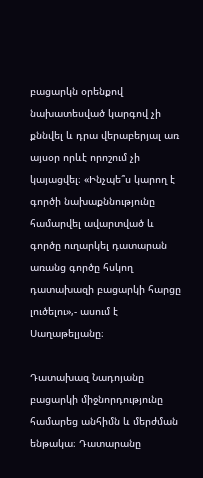բացարկն օրենքով նախատեսված կարգով չի քննվել և դրա վերաբերյալ առ այսօր որևէ որոշում չի կայացվել։ «Ինչպե՞ս կարող է գործի նախաքննությունը համարվել ավարտված և գործը ուղարկել դատարան առանց գործը հսկող դատախազի բացարկի հարցը լուծելու»,- ասում է Սաղաթելյանը։

Դատախազ Նադոյանը բացարկի միջնորդությունը համարեց անհիմն և մերժման ենթակա։ Դատարանը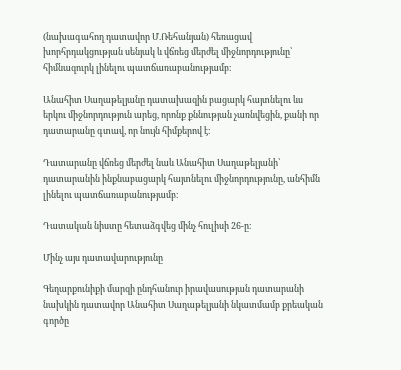(նախագահող դատավոր Մ.Ռեհանյան) հեռացավ խորհրդակցության սենյակ և վճռեց մերժել միջնորդությունը՝ հիմնազուրկ լինելու պատճառաբանությամբ։

Անահիտ Սաղաթելյանը դատախազին բացարկ հայտնելու ևս երկու միջնորդություն արեց, որոնք քննության չառնվեցին, քանի որ դատարանը գտավ, որ նույն հիմքերով է։

Դատարանը վճռեց մերժել նաև Անահիտ Սաղաթելյանի՝ դատարանին ինքնաբացարկ հայտնելու միջնորդությունը, անհիմն լինելու պատճառաբանությամբ։

Դատական նիստը հետաձգվեց մինչ հուլիսի 26-ը։

Մինչ այս դատավարությունը

Գեղարքունիքի մարզի ընդհանուր իրավասության դատարանի նախկին դատավոր Անահիտ Սաղաթելյանի նկատմամբ քրեական գործը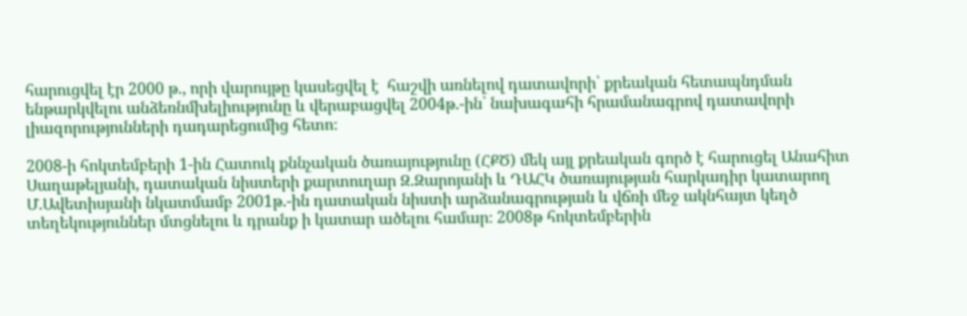հարուցվել էր 2000 թ., որի վարույթը կասեցվել է  հաշվի առնելով դատավորի՝ քրեական հետապնդման ենթարկվելու անձեռնմխելիությունը և վերաբացվել 2004թ.-ին՝ նախագահի հրամանագրով դատավորի լիազորությունների դադարեցումից հետո։

2008-ի հոկտեմբերի 1-ին Հատուկ քննչական ծառայությունը (ՀՔԾ) մեկ այլ քրեական գործ է հարուցել Անահիտ Սաղաթելյանի, դատական նիստերի քարտուղար Զ.Զարոյանի և ԴԱՀԿ ծառայության հարկադիր կատարող Մ.Ավետիսյանի նկատմամբ 2001թ.-ին դատական նիստի արձանագրության և վճռի մեջ ակնհայտ կեղծ տեղեկություններ մտցնելու և դրանք ի կատար ածելու համար։ 2008թ հոկտեմբերին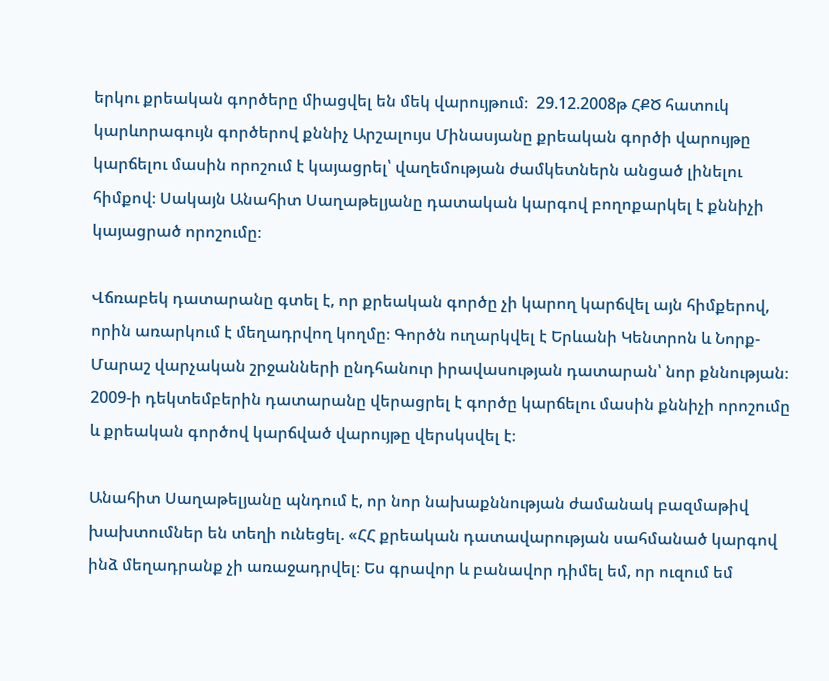երկու քրեական գործերը միացվել են մեկ վարույթում։  29.12.2008թ ՀՔԾ հատուկ կարևորագույն գործերով քննիչ Արշալույս Մինասյանը քրեական գործի վարույթը կարճելու մասին որոշում է կայացրել՝ վաղեմության ժամկետներն անցած լինելու հիմքով։ Սակայն Անահիտ Սաղաթելյանը դատական կարգով բողոքարկել է քննիչի կայացրած որոշումը։

Վճռաբեկ դատարանը գտել է, որ քրեական գործը չի կարող կարճվել այն հիմքերով, որին առարկում է մեղադրվող կողմը։ Գործն ուղարկվել է Երևանի Կենտրոն և Նորք-Մարաշ վարչական շրջանների ընդհանուր իրավասության դատարան՝ նոր քննության։ 2009-ի դեկտեմբերին դատարանը վերացրել է գործը կարճելու մասին քննիչի որոշումը և քրեական գործով կարճված վարույթը վերսկսվել է։

Անահիտ Սաղաթելյանը պնդում է, որ նոր նախաքննության ժամանակ բազմաթիվ խախտումներ են տեղի ունեցել. «ՀՀ քրեական դատավարության սահմանած կարգով ինձ մեղադրանք չի առաջադրվել։ Ես գրավոր և բանավոր դիմել եմ, որ ուզում եմ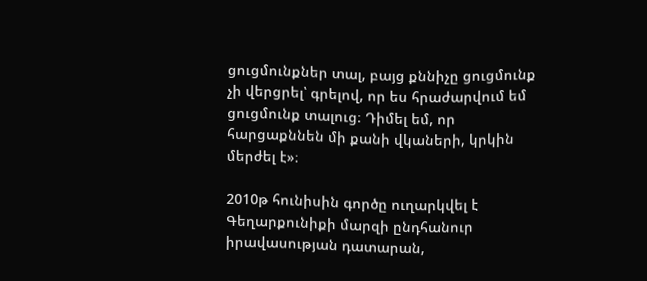ցուցմունքներ տալ, բայց քննիչը ցուցմունք չի վերցրել՝ գրելով, որ ես հրաժարվում եմ ցուցմունք տալուց։ Դիմել եմ, որ հարցաքննեն մի քանի վկաների, կրկին մերժել է»։

2010թ հունիսին գործը ուղարկվել է Գեղարքունիքի մարզի ընդհանուր իրավասության դատարան,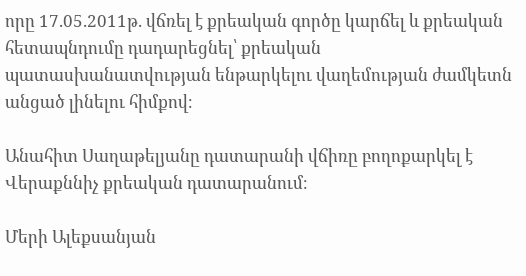որը 17.05.2011թ. վճռել է քրեական գործը կարճել և քրեական հետապնդումը դադարեցնել՝ քրեական պատասխանատվության ենթարկելու վաղեմության ժամկետն անցած լինելու հիմքով։

Անահիտ Սաղաթելյանը դատարանի վճիռը բողոքարկել է Վերաքննիչ քրեական դատարանում։

Մերի Ալեքսանյան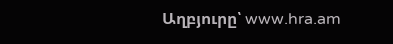Աղբյուրը՝ www.hra.am